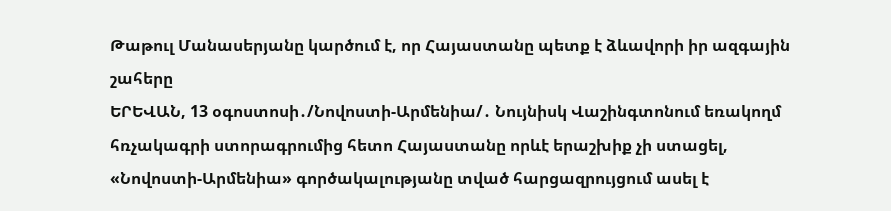Թաթուլ Մանասերյանը կարծում է, որ Հայաստանը պետք է ձևավորի իր ազգային շահերը
ԵՐԵՎԱՆ, 13 օգոստոսի․/Նովոստի-Արմենիա/․ Նույնիսկ Վաշինգտոնում եռակողմ հռչակագրի ստորագրումից հետո Հայաստանը որևէ երաշխիք չի ստացել, «Նովոստի-Արմենիա» գործակալությանը տված հարցազրույցում ասել է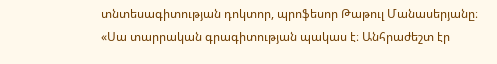տնտեսագիտության դոկտոր, պրոֆեսոր Թաթուլ Մանասերյանը։
«Սա տարրական գրագիտության պակաս է։ Անհրաժեշտ էր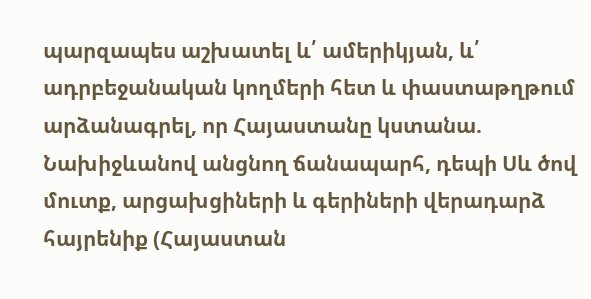պարզապես աշխատել և՛ ամերիկյան, և՛ ադրբեջանական կողմերի հետ և փաստաթղթում արձանագրել, որ Հայաստանը կստանա. Նախիջևանով անցնող ճանապարհ, դեպի Սև ծով մուտք, արցախցիների և գերիների վերադարձ հայրենիք (Հայաստան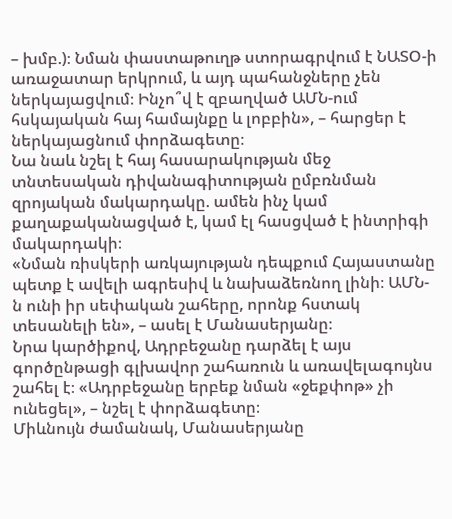– խմբ.)։ Նման փաստաթուղթ ստորագրվում է ՆԱՏՕ-ի առաջատար երկրում, և այդ պահանջները չեն ներկայացվում։ Ինչո՞վ է զբաղված ԱՄՆ-ում հսկայական հայ համայնքը և լոբբին», – հարցեր է ներկայացնում փորձագետը։
Նա նաև նշել է հայ հասարակության մեջ տնտեսական դիվանագիտության ըմբռնման զրոյական մակարդակը. ամեն ինչ կամ քաղաքականացված է, կամ էլ հասցված է ինտրիգի մակարդակի։
«Նման ռիսկերի առկայության դեպքում Հայաստանը պետք է ավելի ագրեսիվ և նախաձեռնող լինի։ ԱՄՆ-ն ունի իր սեփական շահերը, որոնք հստակ տեսանելի են», – ասել է Մանասերյանը։
Նրա կարծիքով, Ադրբեջանը դարձել է այս գործընթացի գլխավոր շահառուն և առավելագույնս շահել է։ «Ադրբեջանը երբեք նման «ջեքփոթ» չի ունեցել», – նշել է փորձագետը։
Միևնույն ժամանակ, Մանասերյանը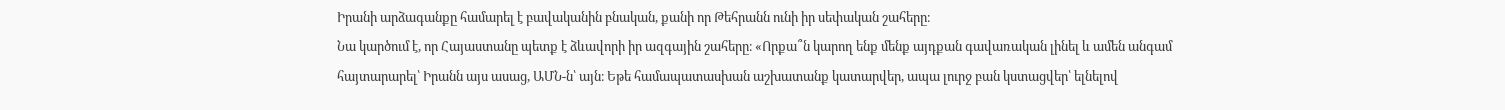Իրանի արձագանքը համարել է բավականին բնական, քանի որ Թեհրանն ունի իր սեփական շահերը։
Նա կարծում է, որ Հայաստանը պետք է ձևավորի իր ազգային շահերը։ «Որքա՞ն կարող ենք մենք այդքան գավառական լինել և ամեն անգամ հայտարարել՝ Իրանն այս ասաց, ԱՄՆ-ն՝ այն։ Եթե համապատասխան աշխատանք կատարվեր, ապա լուրջ բան կստացվեր՝ ելնելով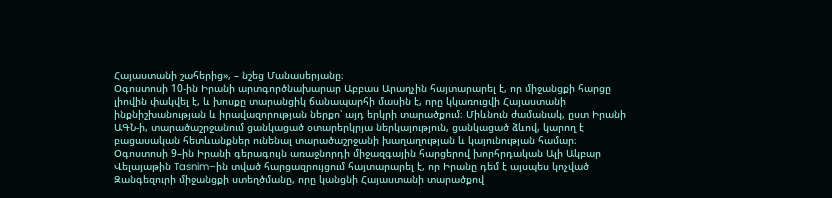Հայաստանի շահերից», – նշեց Մանասերյանը։
Օգոստոսի 10-ին Իրանի արտգործնախարար Աբբաս Արաղչին հայտարարել է, որ միջանցքի հարցը լիովին փակվել է, և խոսքը տարանցիկ ճանապարհի մասին է, որը կկառուցվի Հայաստանի ինքնիշխանության և իրավազորության ներքո՝ այդ երկրի տարածքում։ Միևնուն ժամանակ, ըստ Իրանի ԱԳՆ-ի, տարածաշրջանում ցանկացած օտարերկրյա ներկայություն, ցանկացած ձևով, կարող է բացասական հետևանքներ ունենալ տարածաշրջանի խաղաղության և կայունության համար։
Օգոստոսի 9–ին Իրանի գերագույն առաջնորդի միջազգային հարցերով խորհրդական Ալի Ակբար Վելայաթին Tasnim–ին տված հարցազրույցում հայտարարել է, որ Իրանը դեմ է այսպես կոչված Զանգեզուրի միջանցքի ստեղծմանը, որը կանցնի Հայաստանի տարածքով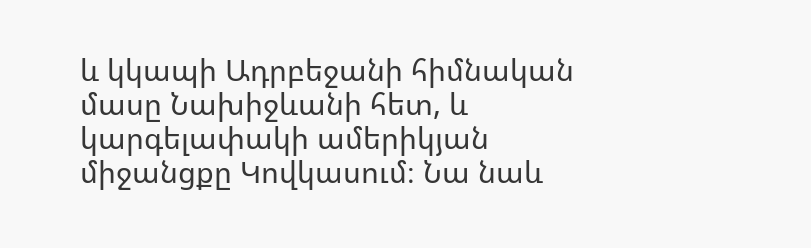և կկապի Ադրբեջանի հիմնական մասը Նախիջևանի հետ, և կարգելափակի ամերիկյան միջանցքը Կովկասում։ Նա նաև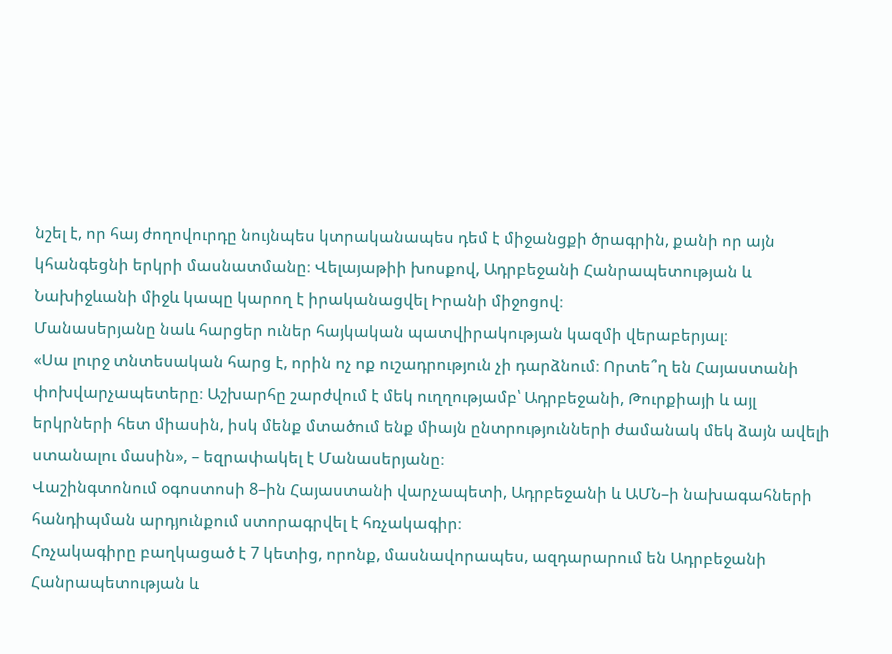նշել է, որ հայ ժողովուրդը նույնպես կտրականապես դեմ է միջանցքի ծրագրին, քանի որ այն կհանգեցնի երկրի մասնատմանը։ Վելայաթիի խոսքով, Ադրբեջանի Հանրապետության և Նախիջևանի միջև կապը կարող է իրականացվել Իրանի միջոցով։
Մանասերյանը նաև հարցեր ուներ հայկական պատվիրակության կազմի վերաբերյալ։
«Սա լուրջ տնտեսական հարց է, որին ոչ ոք ուշադրություն չի դարձնում։ Որտե՞ղ են Հայաստանի փոխվարչապետերը։ Աշխարհը շարժվում է մեկ ուղղությամբ՝ Ադրբեջանի, Թուրքիայի և այլ երկրների հետ միասին, իսկ մենք մտածում ենք միայն ընտրությունների ժամանակ մեկ ձայն ավելի ստանալու մասին», – եզրափակել է Մանասերյանը։
Վաշինգտոնում օգոստոսի 8–ին Հայաստանի վարչապետի, Ադրբեջանի և ԱՄՆ–ի նախագահների հանդիպման արդյունքում ստորագրվել է հռչակագիր։
Հռչակագիրը բաղկացած է 7 կետից, որոնք, մասնավորապես, ազդարարում են Ադրբեջանի Հանրապետության և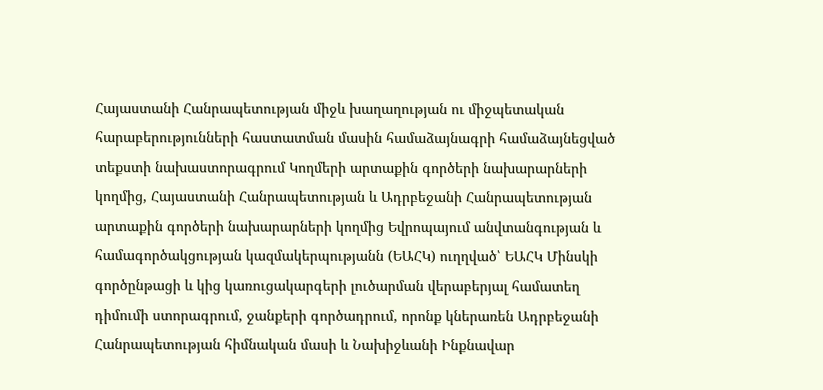Հայաստանի Հանրապետության միջև խաղաղության ու միջպետական հարաբերությունների հաստատման մասին համաձայնագրի համաձայնեցված տեքստի նախաստորագրում Կողմերի արտաքին գործերի նախարարների կողմից, Հայաստանի Հանրապետության և Ադրբեջանի Հանրապետության արտաքին գործերի նախարարների կողմից Եվրոպայում անվտանգության և համագործակցության կազմակերպությանն (ԵԱՀԿ) ուղղված՝ ԵԱՀԿ Մինսկի գործընթացի և կից կառուցակարգերի լուծարման վերաբերյալ համատեղ դիմումի ստորագրում, ջանքերի գործադրում, որոնք կներառեն Ադրբեջանի Հանրապետության հիմնական մասի և Նախիջևանի Ինքնավար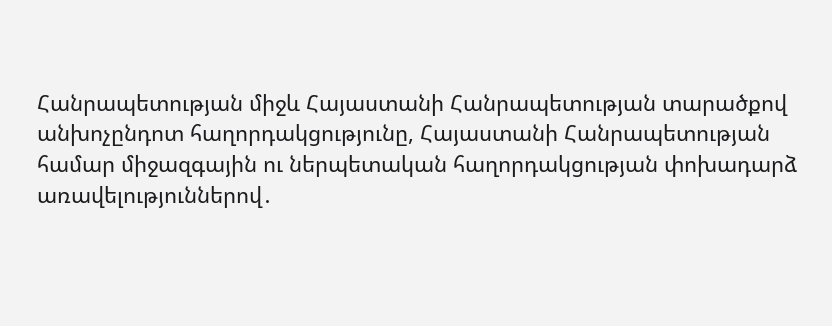Հանրապետության միջև Հայաստանի Հանրապետության տարածքով անխոչընդոտ հաղորդակցությունը, Հայաստանի Հանրապետության համար միջազգային ու ներպետական հաղորդակցության փոխադարձ առավելություններով․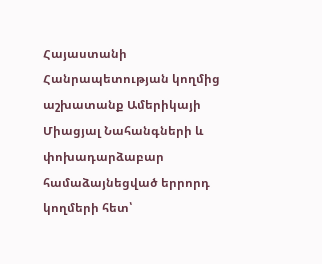Հայաստանի Հանրապետության կողմից աշխատանք Ամերիկայի Միացյալ Նահանգների և փոխադարձաբար համաձայնեցված երրորդ կողմերի հետ՝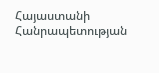Հայաստանի Հանրապետության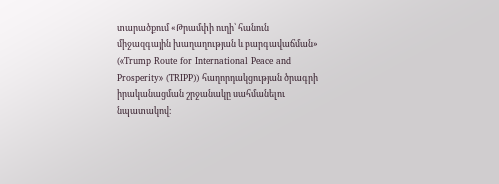տարածքում «Թրամփի ուղի՝ հանուն միջազգային խաղաղության և բարգավաճման» («Trump Route for International Peace and Prosperity» (TRIPP)) հաղորդակցության ծրագրի իրականացման շրջանակը սահմանելու նպատակով։